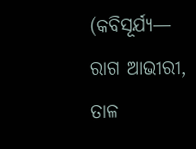(କବିସୂର୍ଯ୍ୟ— ରାଗ ଆଭୀରୀ, ତାଳ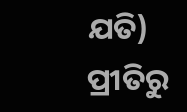ଯତି)
ପ୍ରୀତିରୁ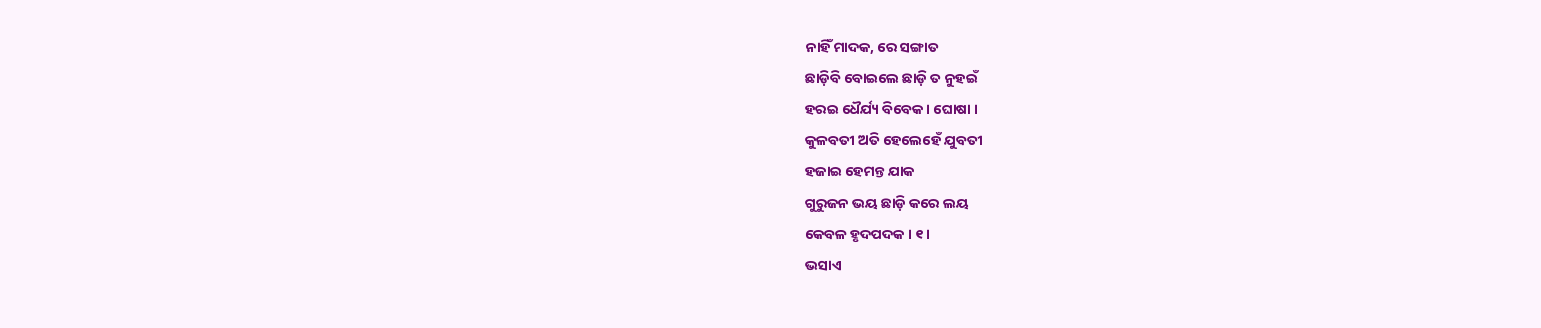ନାହିଁ ମାଦକ, ରେ ସଙ୍ଗାତ
ଛାଡ଼ିବି ବୋଇଲେ ଛାଡ଼ି ତ ନୁହଇଁ
ହରଇ ଧୈର୍ଯ୍ୟ ବିବେକ । ଘୋଷା ।
କୁଳବତୀ ଅତି ହେଲେହେଁ ଯୁବତୀ
ହଜାଇ ହେମନ୍ତ ଯାକ
ଗୁରୁଜନ ଭୟ ଛାଡ଼ି କରେ ଲୟ
କେବଳ ହୃଦପଦକ । ୧ ।
ଭସାଏ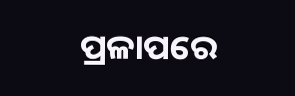ପ୍ରଳାପରେ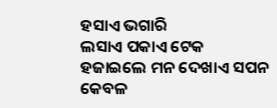ହସାଏ ଭଗାରି
ଲସାଏ ପକାଏ ଟେକ
ହଜାଇଲେ ମନ ଦେଖାଏ ସପନ
କେବଳ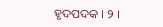ହୃଦପଦକ । ୨ ।